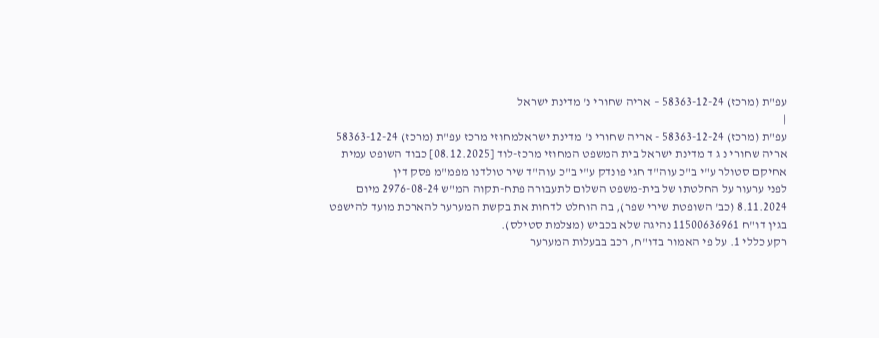עפ"ת (מרכז) 58363-12-24 – אריה שחורי נ' מדינת ישראל
|
עפ"ת (מרכז) 58363-12-24 - אריה שחורי נ' מדינת ישראלמחוזי מרכז עפ"ת (מרכז) 58363-12-24 אריה שחורי נ ג ד מדינת ישראל בית המשפט המחוזי מרכז-לוד [08.12.2025] כבוד השופט עמית אחיקם סטולר ע"י ב"כ עוה"ד חגי פונדק ע"י ב"כ עוה"ד שיר טולדנו מפמ"מ פסק דין
לפני ערעור על החלטתו של בית-משפט השלום לתעבורה פתח-תקוה המ"ש 2976-08-24 מיום 8.11.2024 (כב' השופטת שירי שפר), בה הוחלט לדחות את בקשת המערער להארכת מועד להישפט בגין דו"ח 11500636961 נהיגה שלא בכביש (מצלמת סטילס).
רקע כללי 1. על פי האמור בדו"ח, רכב בבעלות המערער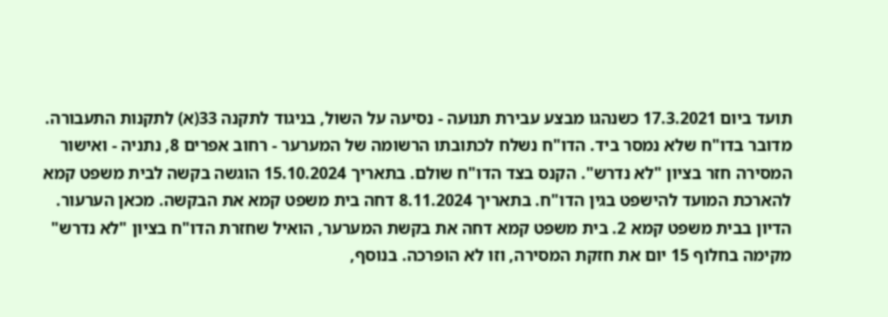תועד ביום 17.3.2021 כשנהגו מבצע עבירת תנועה - נסיעה על השול, בניגוד לתקנה 33(א) לתקנות התעבורה. מדובר בדו"ח שלא נמסר ביד. הדו"ח נשלח לכתובתו הרשומה של המערער - רחוב אפרים 8, נתניה - ואישור המסירה חזר בציון "לא נדרש". הקנס בצד הדו"ח שולם. בתאריך 15.10.2024 הוגשה בקשה לבית משפט קמא להארכת המועד להישפט בגין הדו"ח. בתאריך 8.11.2024 דחה בית משפט קמא את הבקשה. מכאן הערעור.
הדיון בבית משפט קמא 2. בית משפט קמא דחה את בקשת המערער, הואיל שחזרת הדו"ח בציון "לא נדרש" מקימה בחלוף 15 יום את חזקת המסירה, וזו לא הופרכה. בנוסף,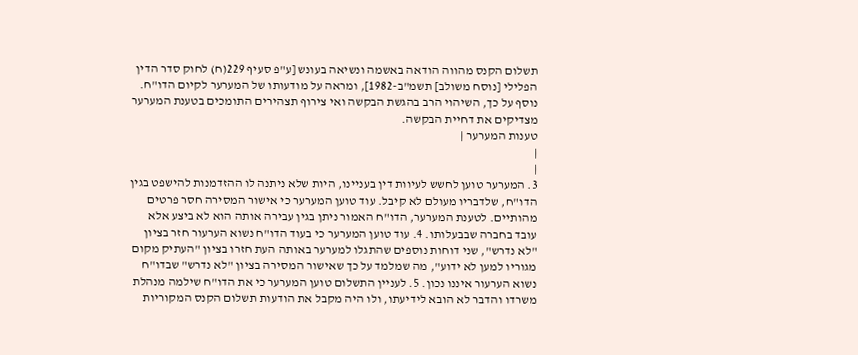תשלום הקנס מהווה הודאה באשמה ונשיאה בעונש [ע"פ סעיף 229(ח) לחוק סדר הדין הפלילי [נוסח משולב] תשמ"ב-1982], ומראה על מודעותו של המערער לקיום הדו"ח. נוסף על כך, השיהוי הרב בהגשת הבקשה ואי צירוף תצהירים התומכים בטענת המערער מצדיקים את דחיית הבקשה.
טענות המערער |
|
|
3. המערער טוען לחשש לעיוות דין בעניינו, היות שלא ניתנה לו ההזדמנות להישפט בגין הדו"ח, שלדבריו מעולם לא קיבל. עוד טוען המערער כי אישור המסירה חסר פרטים מהותיים. לטענת המערער, הדו"ח האמור ניתן בגין עבירה אותה הוא לא ביצע אלא עובד בחברה שבבעלותו. 4. עוד טוען המערער כי בעוד הדו"ח נשוא הערעור חזר בציון "לא נדרש", שני דוחות נוספים שהתגלו למערער באותה העת חזרו בציון "העתיק מקום מגוריו למען לא ידוע", מה שמלמד על כך שאישור המסירה בציון "לא נדרש" שבדו"ח נשוא הערעור איננו נכון. 5. לעניין התשלום טוען המערער כי את הדו"ח שילמה מנהלת משרדו והדבר לא הובא לידיעתו, ולו היה מקבל את הודעות תשלום הקנס המקוריות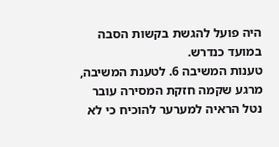היה פועל להגשת בקשות הסבה במועד כנדרש.
טענות המשיבה 6. לטענת המשיבה, מרגע שקמה חזקת המסירה עובר נטל הראיה למערער להוכיח כי לא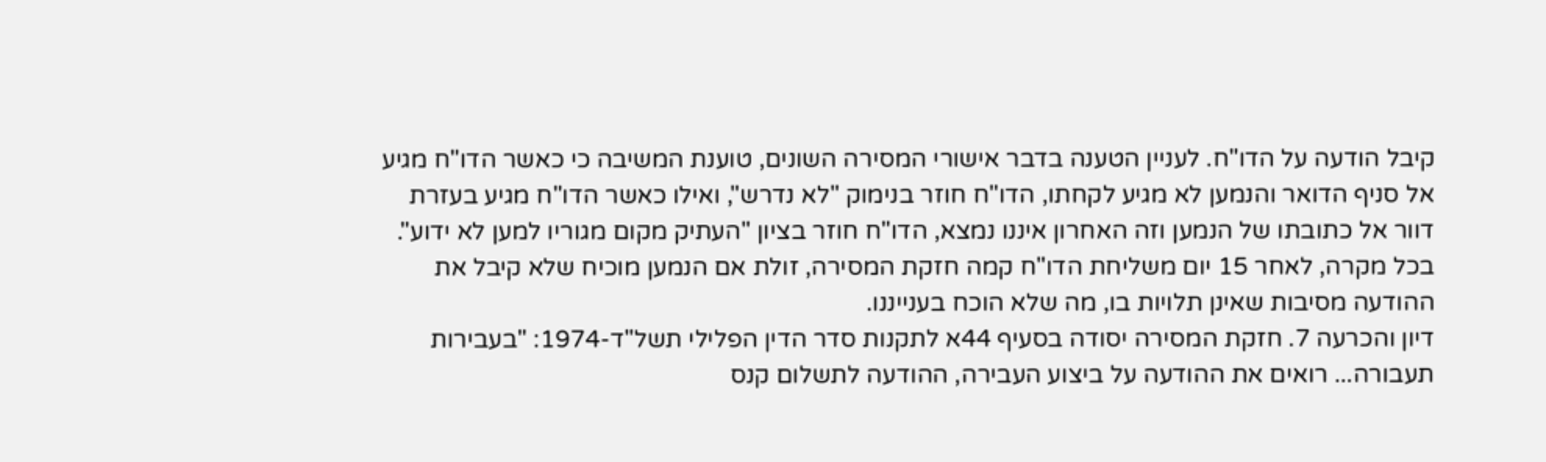קיבל הודעה על הדו"ח. לעניין הטענה בדבר אישורי המסירה השונים, טוענת המשיבה כי כאשר הדו"ח מגיע אל סניף הדואר והנמען לא מגיע לקחתו, הדו"ח חוזר בנימוק "לא נדרש", ואילו כאשר הדו"ח מגיע בעזרת דוור אל כתובתו של הנמען וזה האחרון איננו נמצא, הדו"ח חוזר בציון "העתיק מקום מגוריו למען לא ידוע". בכל מקרה, לאחר 15 יום משליחת הדו"ח קמה חזקת המסירה, זולת אם הנמען מוכיח שלא קיבל את ההודעה מסיבות שאינן תלויות בו, מה שלא הוכח בענייננו.
דיון והכרעה 7. חזקת המסירה יסודה בסעיף 44א לתקנות סדר הדין הפלילי תשל"ד-1974: "בעבירות תעבורה... רואים את ההודעה על ביצוע העבירה, ההודעה לתשלום קנס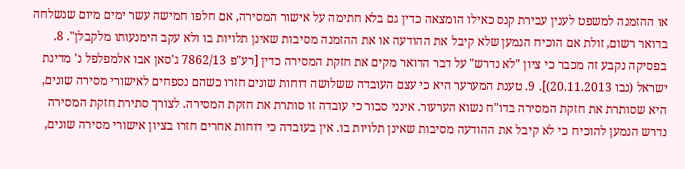או ההזמנה למשפט לענין עבירת קנס כאילו הומצאה כדין גם בלא חתימה על אישור המסירה, אם חלפו חמישה עשר ימים מיום שנשלחה בדואר רשום, זולת אם הוכיח הנמען שלא קיבל את ההודעה או את ההזמנה מסיבות שאינן תלויות בו ולא עקב הימנעותו מלקבלן". 8. בפסיקה נקבע זה מכבר כי ציון "לא נדרש" על דבר הדואר מקים את חזקת המסירה כדין [רע"פ 7862/13 ג'סאן אבו אלמפלפל נ' מדינת ישראל (נבו 20.11.2013)]. 9. טענת המערער היא כי עצם העובדה ששלושה דוחות שונים חזרו כשהם נספחים לאישורי מסירה שונים, היא שסותרת את חזקת המסירה בדו"ח נשוא הערעור. אינני סבור כי עובדה זו סותרת את חזקת המסירה. לצורך סתירת חזקת המסירה נדרש הנמען להוכיח כי לא קיבל את ההודעה מסיבות שאינן תלויות בו. אין בעובדה כי דוחות אחרים חזרו בציון אישורי מסירה שונים,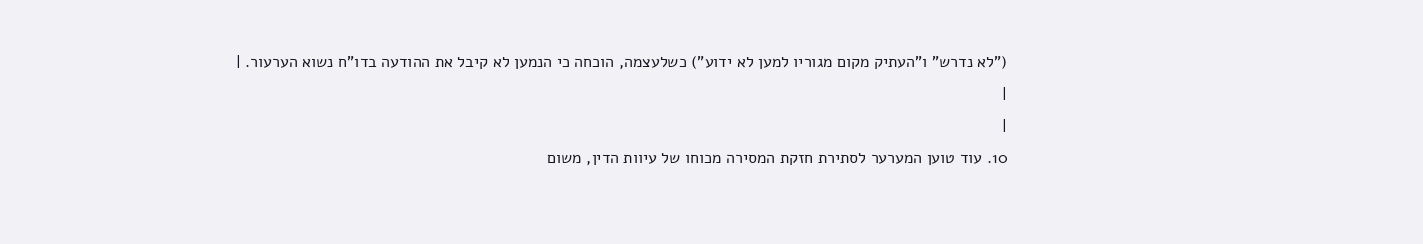("לא נדרש" ו"העתיק מקום מגוריו למען לא ידוע") כשלעצמה, הוכחה כי הנמען לא קיבל את ההודעה בדו"ח נשוא הערעור. |
|
|
10. עוד טוען המערער לסתירת חזקת המסירה מכוחו של עיוות הדין, משום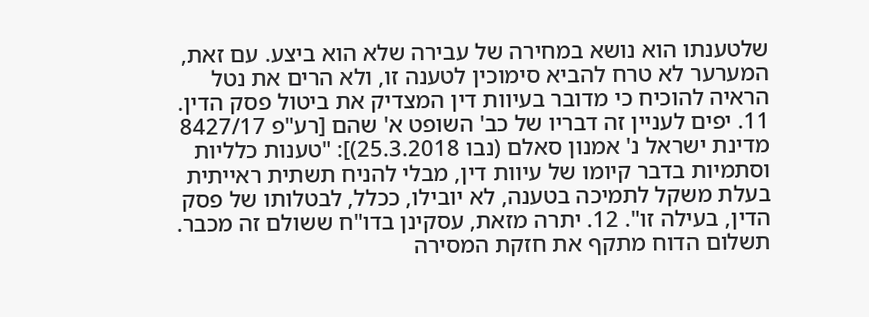שלטענתו הוא נושא במחירה של עבירה שלא הוא ביצע. עם זאת, המערער לא טרח להביא סימוכין לטענה זו, ולא הרים את נטל הראיה להוכיח כי מדובר בעיוות דין המצדיק את ביטול פסק הדין. 11. יפים לעניין זה דבריו של כב' השופט א' שהם [רע"פ 8427/17 מדינת ישראל נ' אמנון סאלם (נבו 25.3.2018)]: "טענות כלליות וסתמיות בדבר קיומו של עיוות דין, מבלי להניח תשתית ראייתית בעלת משקל לתמיכה בטענה, לא יובילו, ככלל, לבטלותו של פסק הדין, בעילה זו". 12. יתרה מזאת, עסקינן בדו"ח ששולם זה מכבר. תשלום הדוח מתקף את חזקת המסירה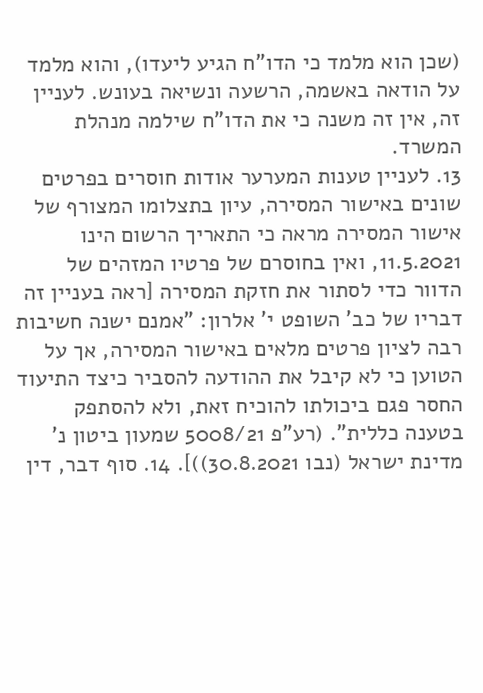(שכן הוא מלמד כי הדו"ח הגיע ליעדו), והוא מלמד על הודאה באשמה, הרשעה ונשיאה בעונש. לעניין זה, אין זה משנה כי את הדו"ח שילמה מנהלת המשרד.
13. לעניין טענות המערער אודות חוסרים בפרטים שונים באישור המסירה, עיון בתצלומו המצורף של אישור המסירה מראה כי התאריך הרשום הינו 11.5.2021, ואין בחוסרם של פרטיו המזהים של הדוור כדי לסתור את חזקת המסירה [ראה בעניין זה דבריו של כב' השופט י' אלרון: "אמנם ישנה חשיבות רבה לציון פרטים מלאים באישור המסירה, אך על הטוען כי לא קיבל את ההודעה להסביר כיצד התיעוד החסר פגם ביכולתו להוכיח זאת, ולא להסתפק בטענה כללית". (רע"פ 5008/21 שמעון ביטון נ' מדינת ישראל (נבו 30.8.2021))]. 14. סוף דבר, דין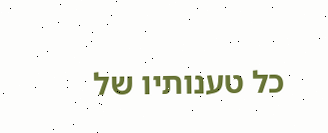כל טענותיו של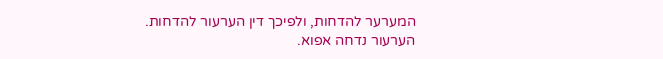המערער להדחות, ולפיכך דין הערעור להדחות.
הערעור נדחה אפוא.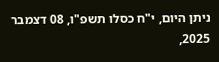ניתן היום, י"ח כסלו תשפ"ו, 08 דצמבר 2025,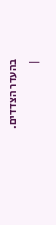בהעדר הצדדים.
|